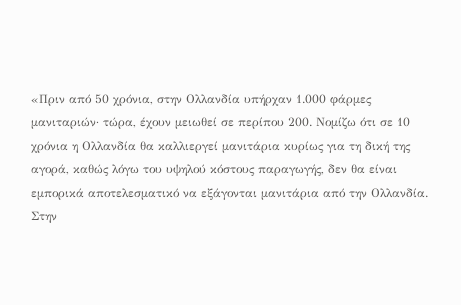«Πριν από 50 χρόνια, στην Ολλανδία υπήρχαν 1.000 φάρμες μανιταριών· τώρα, έχουν μειωθεί σε περίπου 200. Νομίζω ότι σε 10 χρόνια η Ολλανδία θα καλλιεργεί μανιτάρια κυρίως για τη δική της αγορά, καθώς λόγω του υψηλού κόστους παραγωγής, δεν θα είναι εμπορικά αποτελεσματικό να εξάγονται μανιτάρια από την Ολλανδία. Στην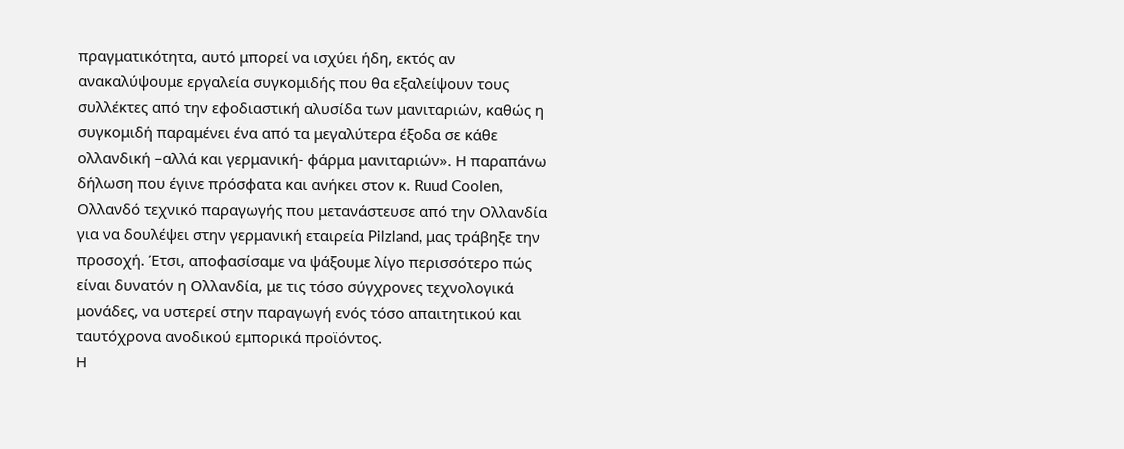πραγματικότητα, αυτό μπορεί να ισχύει ήδη, εκτός αν ανακαλύψουμε εργαλεία συγκομιδής που θα εξαλείψουν τους συλλέκτες από την εφοδιαστική αλυσίδα των μανιταριών, καθώς η συγκομιδή παραμένει ένα από τα μεγαλύτερα έξοδα σε κάθε ολλανδική –αλλά και γερμανική- φάρμα μανιταριών». Η παραπάνω δήλωση που έγινε πρόσφατα και ανήκει στον κ. Ruud Coolen, Ολλανδό τεχνικό παραγωγής που μετανάστευσε από την Ολλανδία για να δουλέψει στην γερμανική εταιρεία Pilzland, μας τράβηξε την προσοχή. Έτσι, αποφασίσαμε να ψάξουμε λίγο περισσότερο πώς είναι δυνατόν η Ολλανδία, με τις τόσο σύγχρονες τεχνολογικά μονάδες, να υστερεί στην παραγωγή ενός τόσο απαιτητικού και ταυτόχρονα ανοδικού εμπορικά προϊόντος.
Η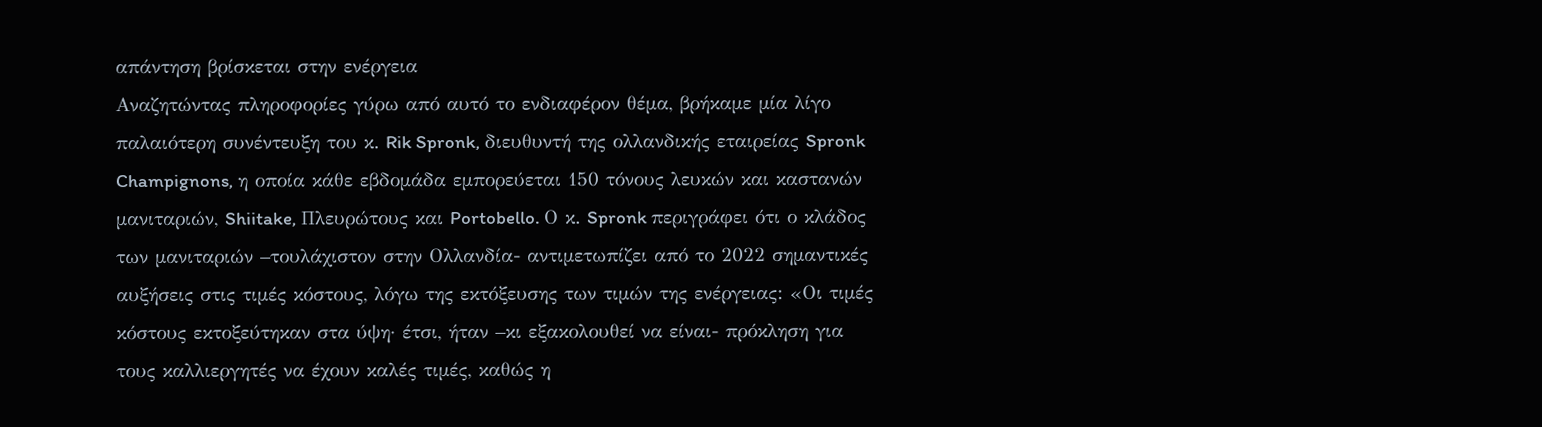απάντηση βρίσκεται στην ενέργεια
Αναζητώντας πληροφορίες γύρω από αυτό το ενδιαφέρον θέμα, βρήκαμε μία λίγο παλαιότερη συνέντευξη του κ. Rik Spronk, διευθυντή της ολλανδικής εταιρείας Spronk Champignons, η οποία κάθε εβδομάδα εμπορεύεται 150 τόνους λευκών και καστανών μανιταριών, Shiitake, Πλευρώτους και Portobello. Ο κ. Spronk περιγράφει ότι ο κλάδος των μανιταριών –τουλάχιστον στην Ολλανδία- αντιμετωπίζει από το 2022 σημαντικές αυξήσεις στις τιμές κόστους, λόγω της εκτόξευσης των τιμών της ενέργειας: «Οι τιμές κόστους εκτοξεύτηκαν στα ύψη· έτσι, ήταν –κι εξακολουθεί να είναι- πρόκληση για τους καλλιεργητές να έχουν καλές τιμές, καθώς η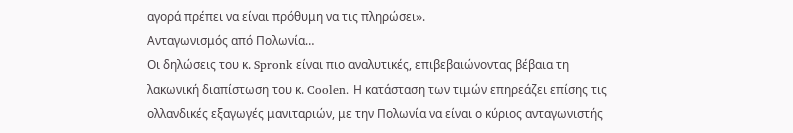αγορά πρέπει να είναι πρόθυμη να τις πληρώσει».
Ανταγωνισμός από Πολωνία…
Οι δηλώσεις του κ. Spronk είναι πιο αναλυτικές, επιβεβαιώνοντας βέβαια τη λακωνική διαπίστωση του κ. Coolen. Η κατάσταση των τιμών επηρεάζει επίσης τις ολλανδικές εξαγωγές μανιταριών, με την Πολωνία να είναι ο κύριος ανταγωνιστής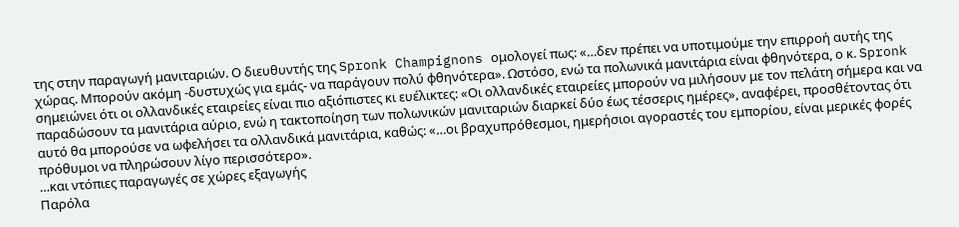της στην παραγωγή μανιταριών. Ο διευθυντής της Spronk Champignons ομολογεί πως: «…δεν πρέπει να υποτιμούμε την επιρροή αυτής της χώρας. Μπορούν ακόμη -δυστυχώς για εμάς- να παράγουν πολύ φθηνότερα». Ωστόσο, ενώ τα πολωνικά μανιτάρια είναι φθηνότερα, ο κ. Spronk σημειώνει ότι οι ολλανδικές εταιρείες είναι πιο αξιόπιστες κι ευέλικτες: «Οι ολλανδικές εταιρείες μπορούν να μιλήσουν με τον πελάτη σήμερα και να παραδώσουν τα μανιτάρια αύριο, ενώ η τακτοποίηση των πολωνικών μανιταριών διαρκεί δύο έως τέσσερις ημέρες», αναφέρει, προσθέτοντας ότι αυτό θα μπορούσε να ωφελήσει τα ολλανδικά μανιτάρια, καθώς: «…οι βραχυπρόθεσμοι, ημερήσιοι αγοραστές του εμπορίου, είναι μερικές φορές πρόθυμοι να πληρώσουν λίγο περισσότερο».
…και ντόπιες παραγωγές σε χώρες εξαγωγής
Παρόλα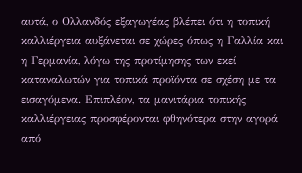αυτά, ο Ολλανδός εξαγωγέας βλέπει ότι η τοπική καλλιέργεια αυξάνεται σε χώρες όπως η Γαλλία και η Γερμανία, λόγω της προτίμησης των εκεί καταναλωτών για τοπικά προϊόντα σε σχέση με τα εισαγόμενα. Επιπλέον, τα μανιτάρια τοπικής καλλιέργειας προσφέρονται φθηνότερα στην αγορά από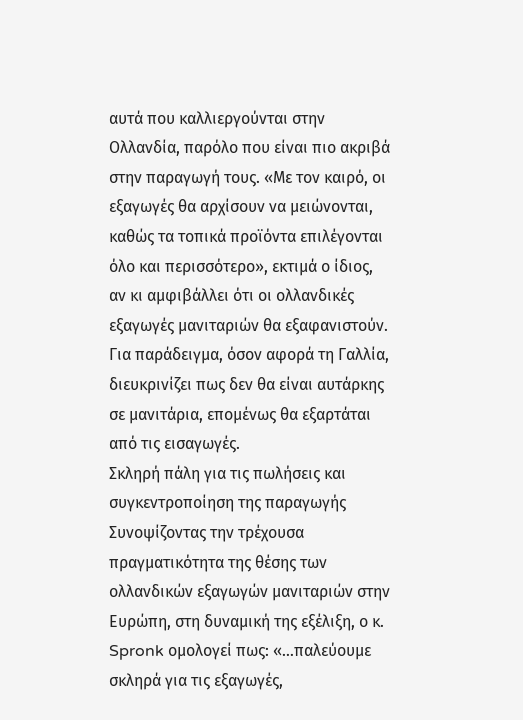αυτά που καλλιεργούνται στην Ολλανδία, παρόλο που είναι πιο ακριβά στην παραγωγή τους. «Με τον καιρό, οι εξαγωγές θα αρχίσουν να μειώνονται, καθώς τα τοπικά προϊόντα επιλέγονται όλο και περισσότερο», εκτιμά ο ίδιος, αν κι αμφιβάλλει ότι οι ολλανδικές εξαγωγές μανιταριών θα εξαφανιστούν. Για παράδειγμα, όσον αφορά τη Γαλλία, διευκρινίζει πως δεν θα είναι αυτάρκης σε μανιτάρια, επομένως θα εξαρτάται από τις εισαγωγές.
Σκληρή πάλη για τις πωλήσεις και συγκεντροποίηση της παραγωγής
Συνοψίζοντας την τρέχουσα πραγματικότητα της θέσης των ολλανδικών εξαγωγών μανιταριών στην Ευρώπη, στη δυναμική της εξέλιξη, ο κ. Spronk ομολογεί πως: «…παλεύουμε σκληρά για τις εξαγωγές,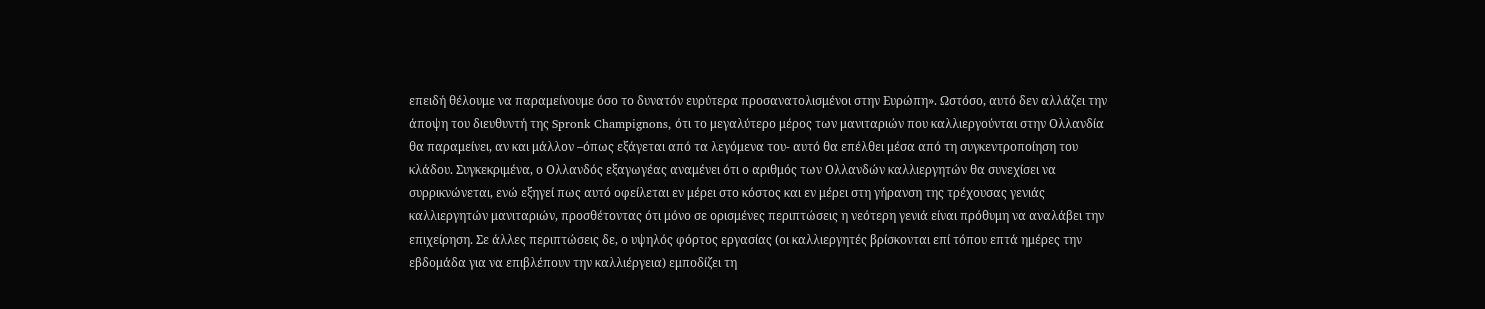επειδή θέλουμε να παραμείνουμε όσο το δυνατόν ευρύτερα προσανατολισμένοι στην Ευρώπη». Ωστόσο, αυτό δεν αλλάζει την άποψη του διευθυντή της Spronk Champignons, ότι το μεγαλύτερο μέρος των μανιταριών που καλλιεργούνται στην Ολλανδία θα παραμείνει, αν και μάλλον –όπως εξάγεται από τα λεγόμενα του- αυτό θα επέλθει μέσα από τη συγκεντροποίηση του κλάδου. Συγκεκριμένα, ο Ολλανδός εξαγωγέας αναμένει ότι ο αριθμός των Ολλανδών καλλιεργητών θα συνεχίσει να συρρικνώνεται, ενώ εξηγεί πως αυτό οφείλεται εν μέρει στο κόστος και εν μέρει στη γήρανση της τρέχουσας γενιάς καλλιεργητών μανιταριών, προσθέτοντας ότι μόνο σε ορισμένες περιπτώσεις η νεότερη γενιά είναι πρόθυμη να αναλάβει την επιχείρηση. Σε άλλες περιπτώσεις δε, ο υψηλός φόρτος εργασίας (οι καλλιεργητές βρίσκονται επί τόπου επτά ημέρες την εβδομάδα για να επιβλέπουν την καλλιέργεια) εμποδίζει τη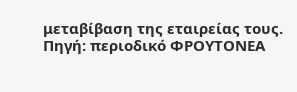μεταβίβαση της εταιρείας τους.
Πηγή: περιοδικό ΦΡΟΥΤΟΝΕΑ